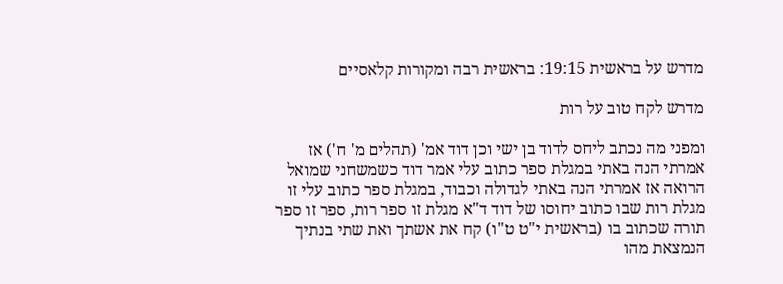מדרש על בראשית 19:15: בראשית רבה ומקורות קלאסיים

מדרש לקח טוב על רות

ומפני מה נכתב ליחס לדוד בן ישי וכן דוד אמ' (תהלים מ' ח') אז אמרתי הנה באתי במגלת ספר כתוב עלי אמר דוד כשמשחני שמואל הרואה אז אמרתי הנה באתי לגדולה וכבוד, במגלת ספר כתוב עלי זו מגלת רות שבו כתוב יחוסו של דוד ד"א מגלת זו ספר רות, ספר זו ספר תורה שכתוב בו (בראשית י"ט ט"ו) קח את אשתך ואת שתי בנתיך הנמצאת מהו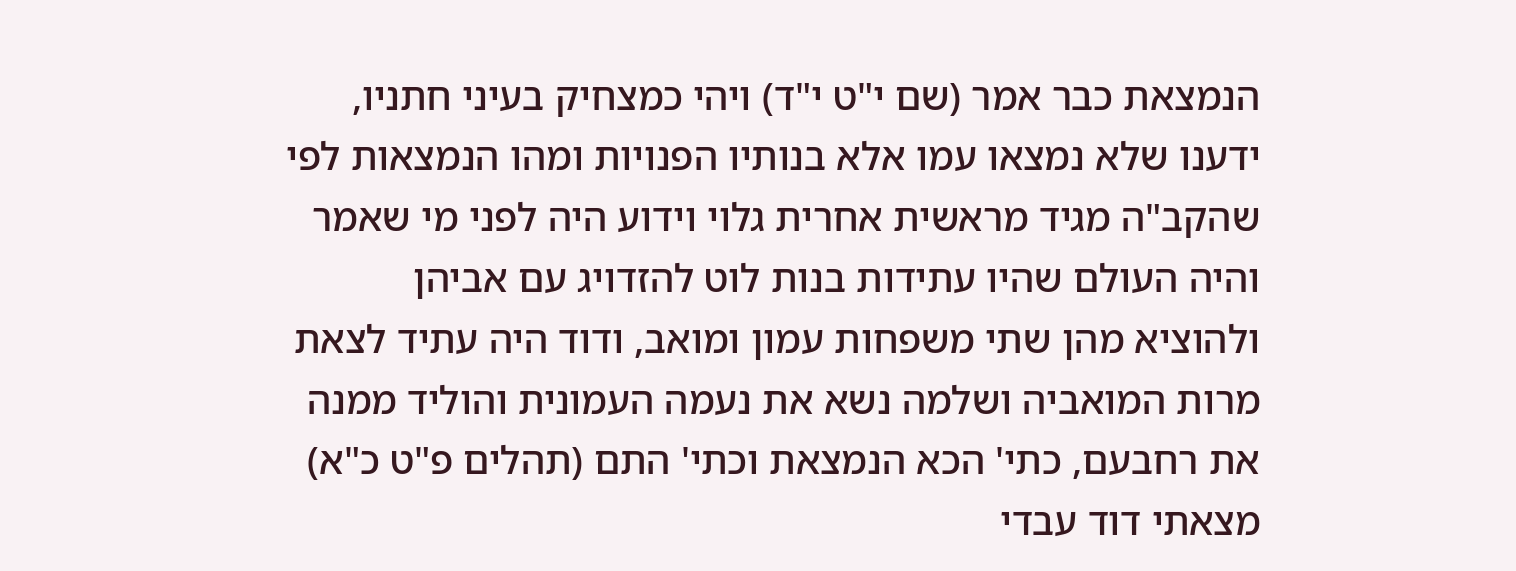הנמצאת כבר אמר (שם י"ט י"ד) ויהי כמצחיק בעיני חתניו, ידענו שלא נמצאו עמו אלא בנותיו הפנויות ומהו הנמצאות לפי שהקב"ה מגיד מראשית אחרית גלוי וידוע היה לפני מי שאמר והיה העולם שהיו עתידות בנות לוט להזדויג עם אביהן ולהוציא מהן שתי משפחות עמון ומואב, ודוד היה עתיד לצאת מרות המואביה ושלמה נשא את נעמה העמונית והוליד ממנה את רחבעם, כתי' הכא הנמצאת וכתי' התם (תהלים פ"ט כ"א) מצאתי דוד עבדי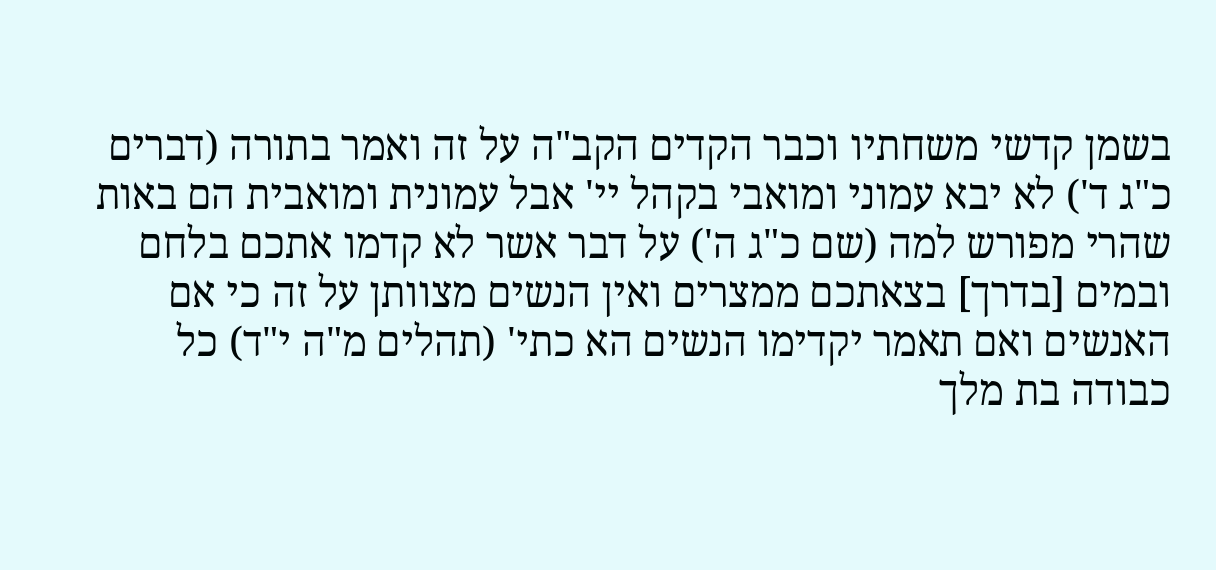בשמן קדשי משחתיו וכבר הקדים הקב"ה על זה ואמר בתורה (דברים כ"ג ד') לא יבא עמוני ומואבי בקהל יי' אבל עמונית ומואבית הם באות שהרי מפורש למה (שם כ"ג ה') על דבר אשר לא קדמו אתכם בלחם ובמים [בדרך] בצאתכם ממצרים ואין הנשים מצוותן על זה כי אם האנשים ואם תאמר יקדימו הנשים הא כתי' (תהלים מ"ה י"ד) כל כבודה בת מלך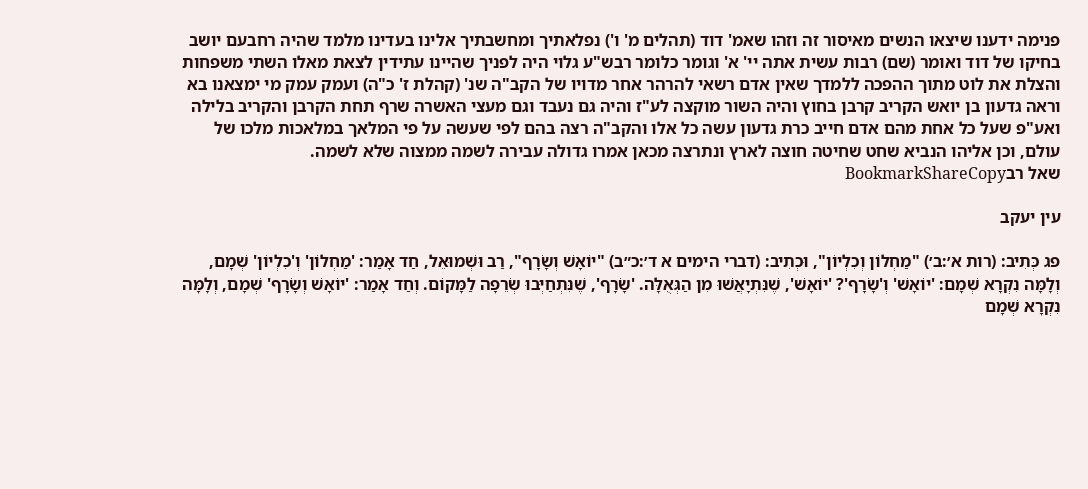פנימה ידענו שיצאו הנשים מאיסור זה וזהו שאמ' דוד (תהלים מ' ו') נפלאתיך ומחשבתיך אלינו בעדינו מלמד שהיה רחבעם יושב בחיקו של דוד ואומר (שם) רבות עשית אתה יי' א' וגומר כלומר רבש"ע גלוי היה לפניך שהיינו עתידין לצאת מאלו השתי משפחות והצלת את לוט מתוך ההפכה ללמדך שאין אדם רשאי להרהר אחר מדויו של הקב"ה שנ' (קהלת ז' כ"ה) ועמק עמק מי ימצאנו בא וראה גדעון בן יואש הקריב קרבן בחוץ והיה השור מוקצה לע"ז והיה גם נעבד וגם מעצי האשרה שרף תחת הקרבן והקריב בלילה ואע"פ שעל כל אחת מהם אדם חייב כרת גדעון עשה כל אלו והקב"ה רצה בהם לפי שעשה על פי המלאך במלאכות מלכו של עולם, וכן אליהו הנביא שחט שחיטה חוצה לארץ ונתרצה מכאן אמרו גדולה עבירה לשמה ממצוה שלא לשמה.
שאל רבBookmarkShareCopy

עין יעקב

פג כְּתִיב: (רות א׳:ב׳) "מַחְלוֹן וְכִלְיוֹן", וּכְתִיב: (דברי הימים א ד׳:כ״ב) "יוֹאָשׁ וְשָׂרָף", רַב וּשְׁמוּאֵל, חַד אָמַר: 'מַחְלוֹן' וְ'כִלְיוֹן' שְׁמָם, וְלָמָּה נִקְרָא שְׁמָם: 'יוֹאָשׁ' וְ'שָׂרָף'? 'יוֹאָשׁ', שֶׁנִּתְיָאֲשׁוּ מִן הַגְּאֻלָּה. 'שָׂרָף', שֶׁנִּתְחַיְּבוּ שְׂרֵפָה לַמָּקוֹם. וְחַד אָמַר: 'יוֹאָשׁ וְשָׂרָף' שְׁמָם, וְלָמָּה נִקְרָא שְׁמָם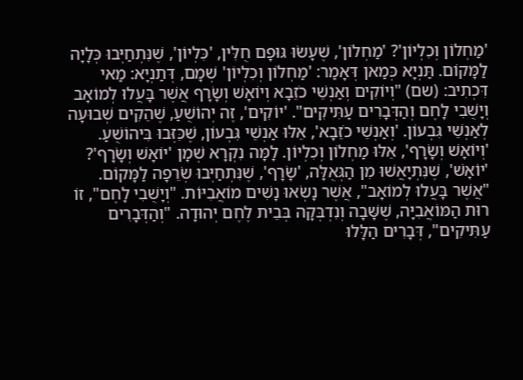'מַחְלוֹן וְכִלְיוֹן'? 'מַחְלוֹן', שֶׁעָשׂוּ גּוּפָם חֻלִּין, 'כִּלְיוֹן', שֶׁנִּתְחַיְּבוּ כְּלָיָה לַמָּקוֹם. תַּנְיָא כְּמַאן דְּאָמַר: 'מַחְלוֹן וְכִלְיוֹן' שְׁמָם, דְּתַנְיָא: מַאי דִּכְתִיב: (שם) "וְיוֹקִים וְאַנְשֵׁי כֹזֵבָא וְיוֹאָשׁ וְשָׂרָף אֲשֶׁר בָּעֲלוּ לְמוֹאָב וְיָשֻׁבִי לָחֶם וְהַדְּבָרִים עַתִּיקִים". 'יוֹקִים', זֶה יְהוֹשֻׁעַ, שֶׁהֵקִים שְׁבוּעָה לְאַנְשֵׁי גִּבְעוֹן. 'וְאַנְשֵׁי כֹזֵבָא', אֵלּוּ אַנְשֵׁי גִּבְעוֹן, שֶׁכִּזְּבוּ בִּיהוֹשֻׁעַ. 'וְיוֹאָשׁ וְשָׂרָף', אֵלּוּ מַחְלוֹן וְכִלְיוֹן. לָמָּה נִקְרָא שְׁמָן 'יוֹאָשׁ וְשָׂרָף'? 'יוֹאָשׁ', שֶׁנִּתְיָאֲשׁוּ מִן הַגְּאֻלָּה, 'שָׂרָף', שֶׁנִּתְחַיְּבוּ שְׂרֵפָה לַמָּקוֹם. "אֲשֶׁר בָּעֲלוּ לְמוֹאָב", אֲשֶׁר נָשְׂאוּ נָשִׁים מוֹאֲבִיּוֹת. "וְיָשֻׁבִי לָחֶם", זוֹ רוּת הַמּוֹאֲבִיָּה, שֶׁשָּׁבָה וְנִדְבְּקָה בְּבֵית לֶחֶם יְהוּדָה. "וְהַדְּבָרִים עַתִּיקִים", דְּבָרִים הַלָּלוּ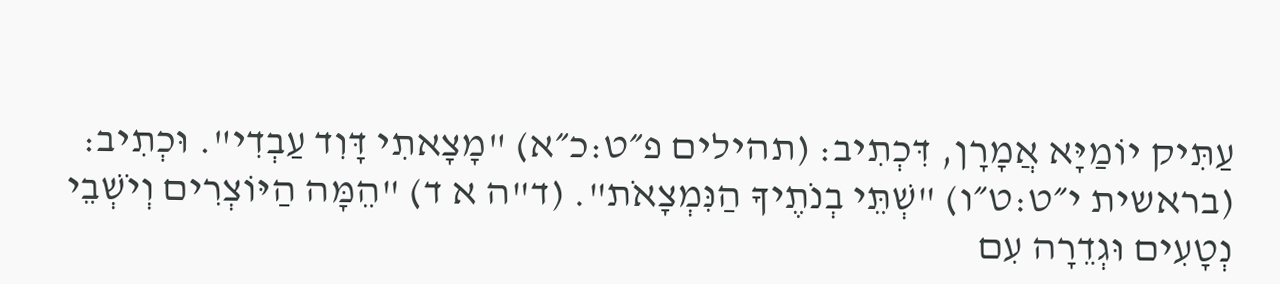עַתִּיק יוֹמַיָּא אֲמָרָן, דִּכְתִיב: (תהילים פ״ט:כ״א) "מָצָאתִי דָּוִד עַבְדִי". וּכְתִיב: (בראשית י״ט:ט״ו) "שְׁתֵּי בְנֹתֶיךָ הַנִּמְצָאֹת". (ד"ה א ד) "הֵמָּה הַיּוֹצְרִים וְיֹשְׁבֵי נְטָעִים וּגְדֵרָה עִם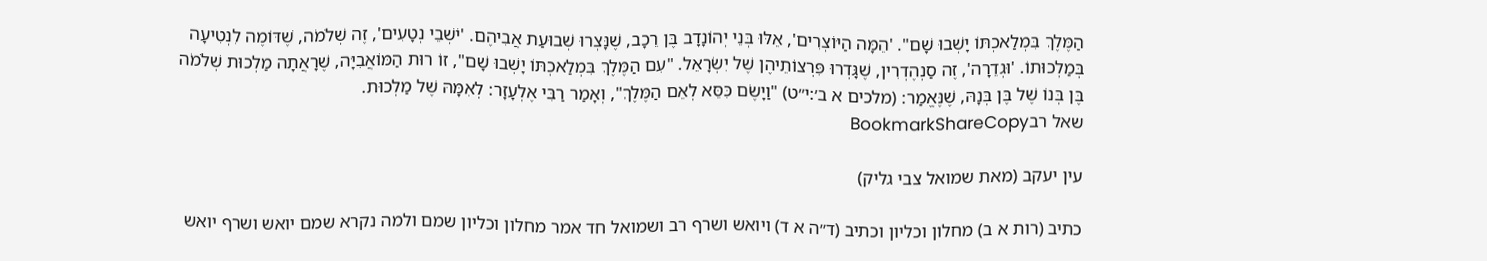הַמֶּלֶךְ בִּמְלַאכְתּוֹ יָשְׁבוּ שָׁם". 'הֵמָּה הַיּוֹצְרִים', אֵלּוּ בְּנֵי יְהוֹנָדָב בֶּן רֵכָב, שֶׁנָּצְרוּ שְׁבוּעַת אֲבִיהֶם. 'יֹשְׁבֵי נְטָעִים', זֶה שְׁלֹמֹה, שֶׁדּוֹמֶה לִנְטִיעָה בְּמַלְכוּתוֹ. 'וּגְדֵרָה', זֶה סַנְהֶדְרִין, שֶׁגָּדְרוּ פִּרְצוֹתֵיהֶן שֶׁל יִשְׂרָאֵל. "עִם הַמֶּלֶךְ בִּמְלַאכְתּוֹ יָשְׁבוּ שָׁם", זוֹ רוּת הַמּוֹאֲבִיָּה, שֶׁרָאֲתָה מַלְכוּת שְׁלֹמֹה בֶּן בְּנוֹ שֶׁל בֶּן בְּנָהּ, שֶׁנֶּאֱמַר: (מלכים א ב׳:י״ט) "וַיָשֶׂם כִּסֵּא לְאֵם הַמֶּלֶךְ", וְאָמַר רַבִּי אֶלְעָזָר: לְאִמָּהּ שֶׁל מַלְכוּת.
שאל רבBookmarkShareCopy

עין יעקב (מאת שמואל צבי גליק)

כתיב (רות א ב) מחלון וכליון וכתיב (ד״ה א ד) ויואש ושרף רב ושמואל חד אמר מחלון וכליון שמם ולמה נקרא שמם יואש ושרף יואש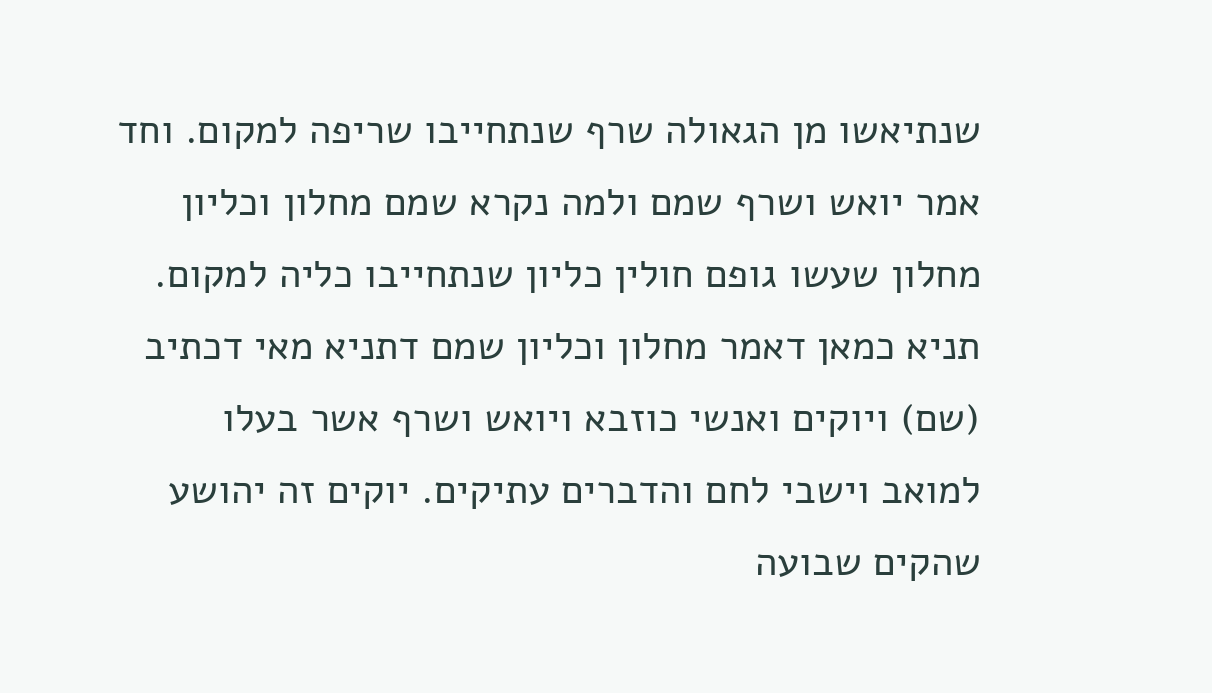שנתיאשו מן הגאולה שרף שנתחייבו שריפה למקום. וחד אמר יואש ושרף שמם ולמה נקרא שמם מחלון וכליון מחלון שעשו גופם חולין כליון שנתחייבו כליה למקום. תניא כמאן דאמר מחלון וכליון שמם דתניא מאי דכתיב (שם) ויוקים ואנשי כוזבא ויואש ושרף אשר בעלו למואב וישבי לחם והדברים עתיקים. יוקים זה יהושע שהקים שבועה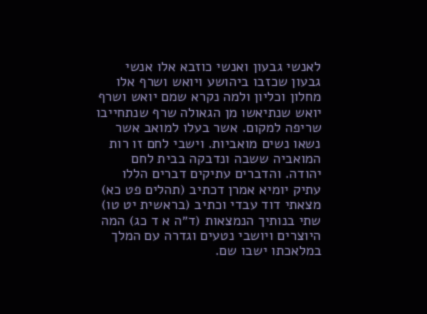לאנשי גבעון ואנשי כוזבא אלו אנשי גבעון שכזבו ביהושע ויואש ושרף אלו מחלון וכליון ולמה נקרא שמם יואש ושרף יואש שנתיאשו מן הגאולה שרף שנתחייבו שריפה למקום. אשר בעלו למואב אשר נשאו נשים מואביות. וישבי לחם זו רות המואביה ששבה ונדבקה בבית לחם יהודה. והדברים עתיקים דברים הללו עתיק יומיא אמרן דכתיב (תהלים פט כא) מצאתי דוד עבדי וכתיב (בראשית יט טו) שתי בנותיך הנמצאות (ד״ה א ד כג) המה היוצרים ויושבי נטעים וגדרה עם המלך במלאכתו ישבו שם.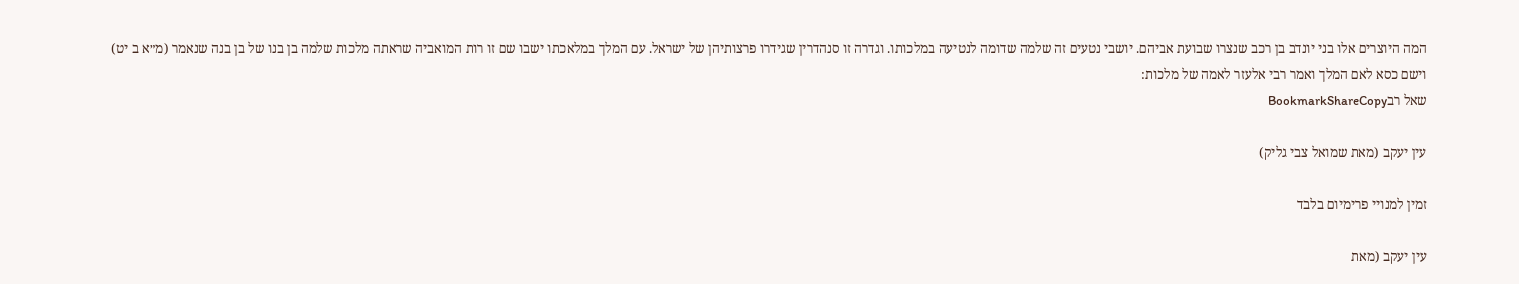המה היוצרים אלו בני יונדב בן רכב שנצרו שבועת אביהם. יושבי נטעים זה שלמה שדומה לנטיעה במלכותו. וגדרה זו סנהדרין שגידרו פרצותיהן של ישראל. עם המלך במלאכתו ישבו שם זו רות המואביה שראתה מלכות שלמה בן בנו של בן בנה שנאמר (מ״א ב יט) וישם כסא לאם המלך ואמר רבי אלעזר לאמה של מלכות:
שאל רבBookmarkShareCopy

עין יעקב (מאת שמואל צבי גליק)

זמין למנויי פרימיום בלבד

עין יעקב (מאת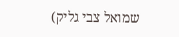שמואל צבי גליק)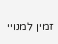זמין למנויי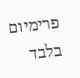פרימיום בלבד